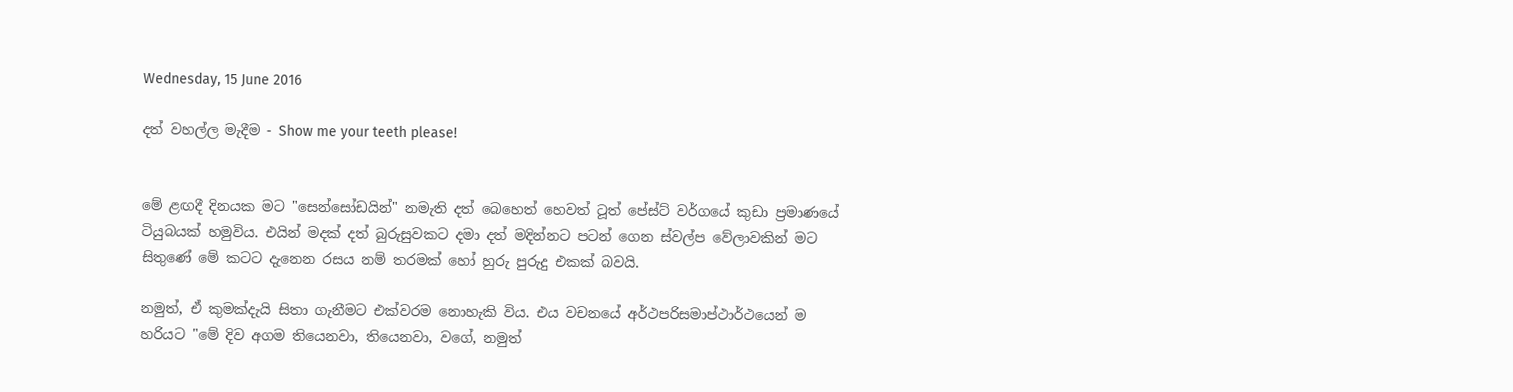Wednesday, 15 June 2016

දත් වහල්ල මැදීම - Show me your teeth please!


මේ ළඟදී දිනයක මට "සෙන්සෝඩයින්" නමැති දත් බෙහෙත් හෙවත් ටූත් පේස්ට් වර්ගයේ කුඩා ප්‍රමාණයේ ටියුබයක් හමුවිය. එයින් මදක් දත් බුරුසුවකට දමා දත් මදින්නට පටන් ගෙන ස්වල්ප වේලාවකින් මට සිතුණේ මේ කටට දැනෙන රසය නම් තරමක් හෝ හුරු පුරුදු එකක් බවයි.

නමුත්, ඒ කුමක්දැයි සිතා ගැනීමට එක්වරම නොහැකි විය. එය වචනයේ අර්ථපරිසමාප්ථාර්ථයෙන් ම හරියට "මේ දිව අගම තියෙනවා, තියෙනවා, වගේ, නමුත්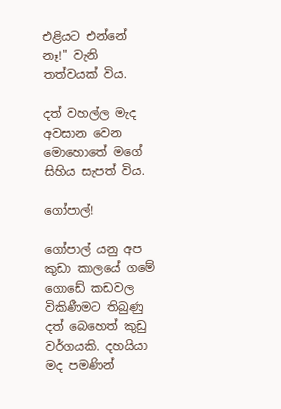එළියට එන්නේ නෑ!" වැනි තත්වයක් විය.

දත් වහල්ල මැද අවසාන වෙන මොහොතේ මගේ සිහිය සැපත් විය.

ගෝපාල්!

ගෝපාල් යනු අප කුඩා කාලයේ ගමේ ගොඩේ කඩවල විකිණීමට තිබුණු දත් බෙහෙත් කුඩු වර්ගයකි. දහයියා මද පමණින්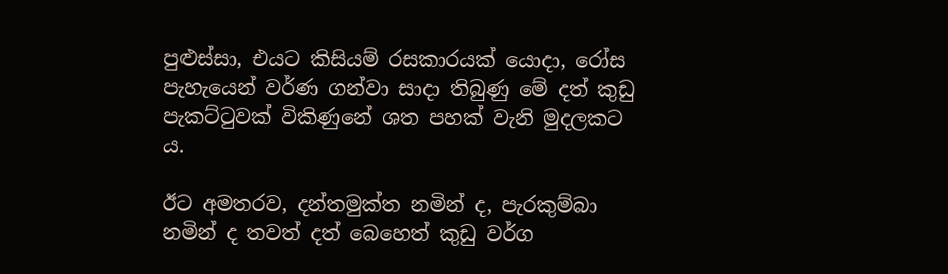පුළුස්සා, එයට කිසියම් රසකාරයක් යොදා, රෝස පැහැයෙන් වර්ණ ගන්වා සාදා තිබුණු මේ දත් කුඩු පැකට්ටුවක් විකිණුනේ ශත පහක් වැනි මුදලකට ය.

ඊට අමතරව, දන්තමුක්ත නමින් ද, පැරකුම්බා නමින් ද තවත් දත් බෙහෙත් කුඩු වර්ග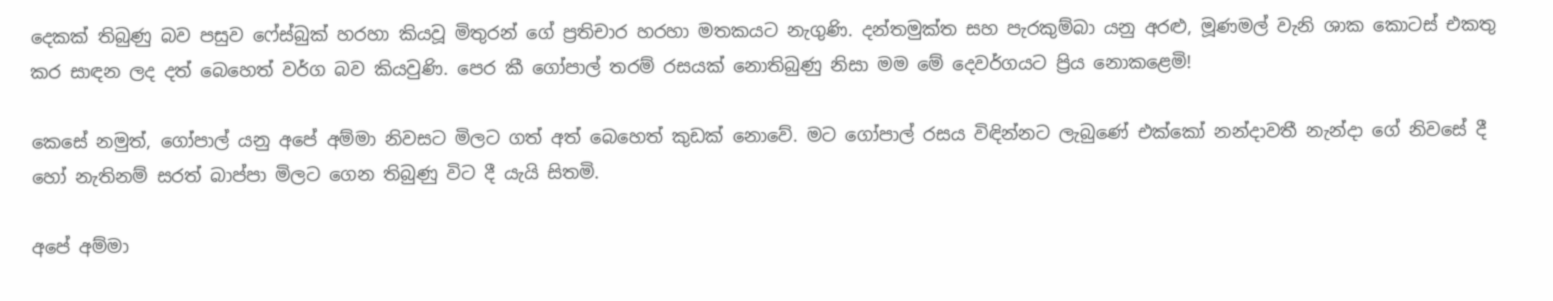දෙකක් තිබුණු බව පසුව ෆේස්බුක් හරහා කියවූ මිතුරන් ගේ ප්‍රතිචාර හරහා මතකයට නැගුණි. දන්තමුක්ත සහ පැරකුම්බා යනු අරළු, මූණමල් වැනි ශාක කොටස් එකතු කර සාඳන ලද දත් බෙහෙත් වර්ග බව කියවුණි. පෙර කී ගෝපාල් තරම් රසයක් නොතිබුණු නිසා මම මේ දෙවර්ගයට ප්‍රිය නොකළෙමි!

කෙසේ නමුත්, ගෝපාල් යනු අපේ අම්මා නිවසට මිලට ගත් අත් බෙහෙත් කුඩක් නොවේ. මට ගෝපාල් රසය විඳින්නට ලැබුණේ එක්කෝ නන්දාවතී නැන්දා ගේ නිවසේ දී හෝ නැතිනම් සරත් බාප්පා මිලට ගෙන තිබුණු විට දී යැයි සිතමි.

අපේ අම්මා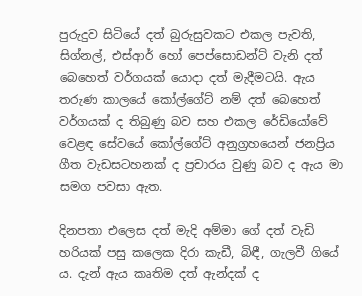පුරුදුව සිටියේ දත් බුරුසුවකට එකල පැවති, සිග්නල්, එස්ආර් හෝ පෙප්සොඩන්ට් වැනි දත් බෙහෙත් වර්ගයක් යොදා දත් මැදීමටයි. ඇය තරුණ කාලයේ කෝල්ගේට් නම් දත් බෙහෙත් වර්ගයක් ද තිබුණු බව සහ එකල රේඩියෝවේ වෙළඳ සේවයේ කෝල්ගේට් අනුග්‍රහයෙන් ජනප්‍රිය ගීත වැඩසටහනක් ද ප්‍රචාරය වුණු බව ද ඇය මා සමග පවසා ඇත.

දිනපතා එලෙස දත් මැදි අම්මා ගේ දත් වැඩි හරියක් පසු කලෙක දිරා කැඩී, බිඳී, ගැලවී ගියේ ය. දැන් ඇය කෘතිම දත් ඇන්දක් ද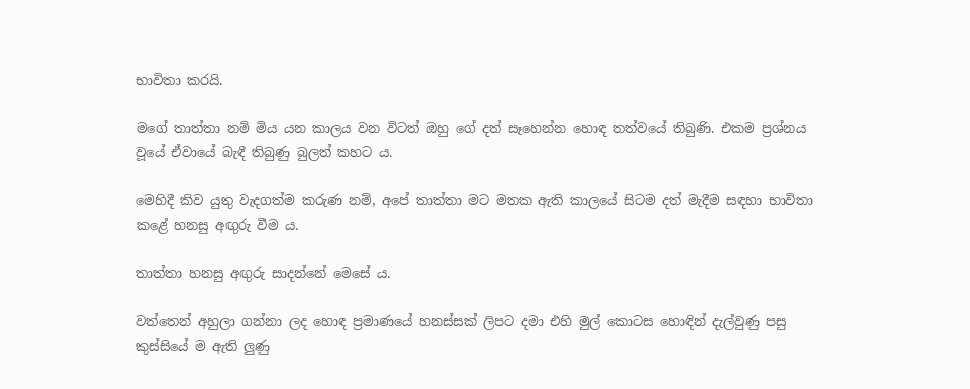භාවිතා කරයි.

මගේ තාත්තා නම් මිය යන කාලය වන විටත් ඔහු ගේ දත් සෑහෙන්න හොඳ තත්වයේ තිබුණි. එකම ප්‍රශ්නය වූයේ ඒවායේ බැඳී තිබුණු බුලත් කහට ය.

මෙහිදී කිව යුතු වැදගත්ම කරුණ නම්, අපේ තාත්තා මට මතක ඇති කාලයේ සිටම දත් මැදීම සඳහා භාවිතා කළේ හනසු අඟුරු වීම ය.

තාත්තා හනසු අඟුරු සාදන්නේ මෙසේ ය.

වත්තෙන් අහුලා ගන්නා ලද හොඳ ප්‍රමාණයේ හනස්සක් ලිපට දමා එහි මුල් කොටස හොඳින් දැල්වුණු පසු කුස්සියේ ම ඇති ලුණු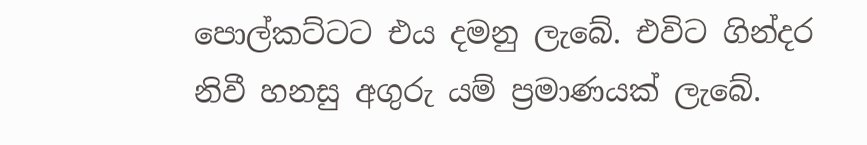පොල්කට්ටට එය දමනු ලැබේ. එවිට ගින්දර නිවී හනසු අගුරු යම් ප්‍රමාණයක් ලැබේ.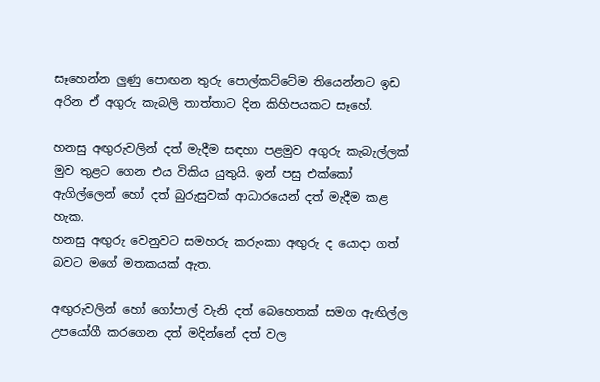සෑහෙන්න ලුණු පොඟන තුරු පොල්කට්ටේම තියෙන්නට ඉඩ අරින ඒ අගුරු කැබලි තාත්තාට දින කිහිපයකට සෑහේ.

හනසු අඟුරුවලින් දත් මැදීම සඳහා පළමුව අගුරු කැබැල්ලක් මුව තුළට ගෙන එය විකිය යුතුයි. ඉන් පසු එක්කෝ ඇගිල්ලෙන් හෝ දත් බුරුසුවක් ආධාරයෙන් දත් මැදීම කළ හැක.
හනසු අඟුරු වෙනුවට සමහරු කරුංකා අඟුරු ද යොදා ගත් බවට මගේ මතකයක් ඇත.

අඟුරුවලින් හෝ ගෝපාල් වැනි දත් බෙහෙතක් සමග ඇඟිල්ල උපයෝගී කරගෙන දත් මදින්නේ දත් වල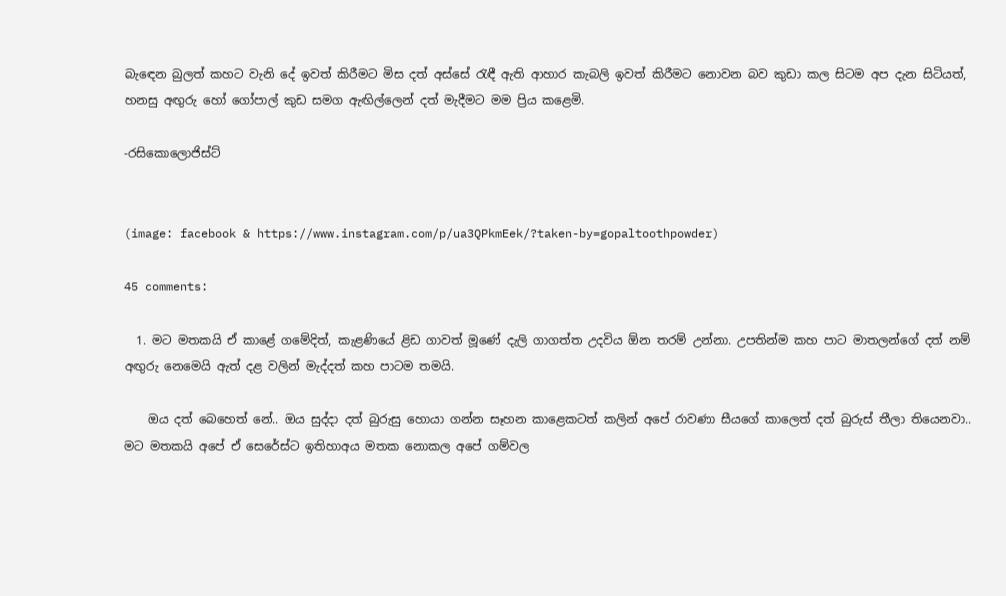බැඳෙන බුලත් කහට වැනි දේ ඉවත් කිරීමට මිස දත් අස්සේ රැඳී ඇති ආහාර කැබලි ඉවත් කිරීමට නොවන බව කුඩා කල සිටම අප දැන සිටියත්, හනසු අඟුරු හෝ ගෝපාල් කුඩ සමග ඇඟිල්ලෙන් දත් මැදීමට මම ප්‍රිය කළෙමි.

-රසිකොලොජිස්ට්


(image: facebook & https://www.instagram.com/p/ua3QPkmEek/?taken-by=gopaltoothpowder)

45 comments:

  1. මට මතකයි ඒ කාළේ ගමේදිත්, කැළණියේ ළිඩ ගාවත් මූණේ දැලි ගාගත්ත උදවිය ඕන තරම් උන්නා. උපතින්ම කහ පාට මාතලන්ගේ දත් නම් අඟුරු නෙමෙයි ඇත් දළ වලින් මැද්දත් කහ පාටම තමයි.

    ඔය දත් බෙහෙත් නේ.. ඔය සුද්දා දත් බුරුසු හොයා ගන්න සෑහන කාළෙකටත් කලින් අපේ රාවණා සීයගේ කාලෙත් දත් බුරුස් තීලා තියෙනවා.. මට මතකයි අපේ ඒ සෙරේස්ට ඉතිහාඅය මතක නොකල අපේ ගම්වල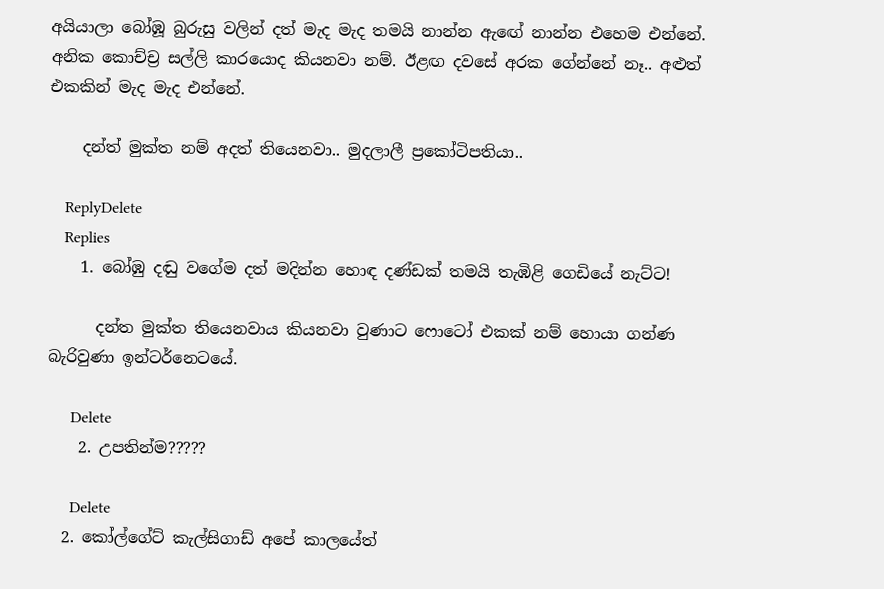අයියාලා බෝඹූ බුරුසු වලින් දත් මැද මැද තමයි නාන්න ඇඟේ නාන්න එහෙම එන්නේ. අනික කොච්ච්‍ර සල්ලි කාරයොද කියනවා නම්. ඊළඟ දවසේ අරක ගේන්නේ නෑ.. අළුත් එකකින් මැද මැද එන්නේ.

    දන්ත් මුක්ත නම් අදත් තියෙනවා.. මුදලාලී ප්‍රකෝටිපතියා..

    ReplyDelete
    Replies
    1. බෝඹු දඬු වගේම දත් මදින්න හොඳ දණ්ඩක් තමයි තැඹිළි ගෙඩියේ නැට්ට!

      දන්ත මුක්ත තියෙනවාය කියනවා වුණාට ෆොටෝ එකක් නම් හොයා ගන්ණ බැරිවුණා ඉන්ටර්නෙටයේ.

      Delete
    2. උපතින්ම?????

      Delete
  2. කෝල්ගේට් කැල්සිගාඩ් අපේ කාලයේත්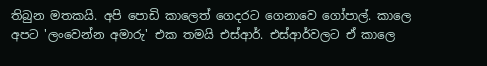තිබුන මතකයි. අපි පොඩි කාලෙත් ගෙදරට ගෙනාවෙ ගෝපාල්. කාලෙ අපට 'ලංවෙන්න අමාරු' එක තමයි එස්ආර්. එස්ආර්වලට ඒ කාලෙ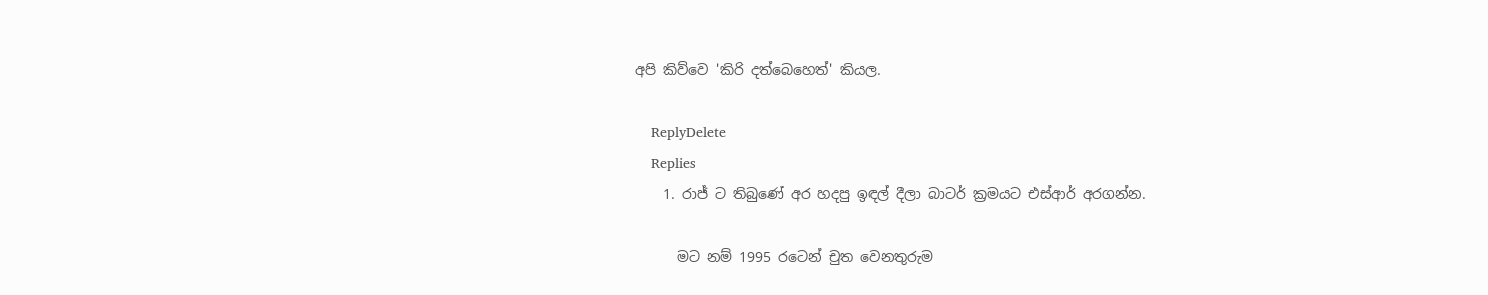අපි කිව්වෙ 'කිරි දත්බෙහෙත්' කියල.

    ReplyDelete
    Replies
    1. රාජ් ට තිබුණේ අර හදපු ඉඳල් දීලා බාටර් ක්‍රමයට එස්ආර් අරගන්න.

      මට නම් 1995 රටෙන් චුත වෙනතුරුම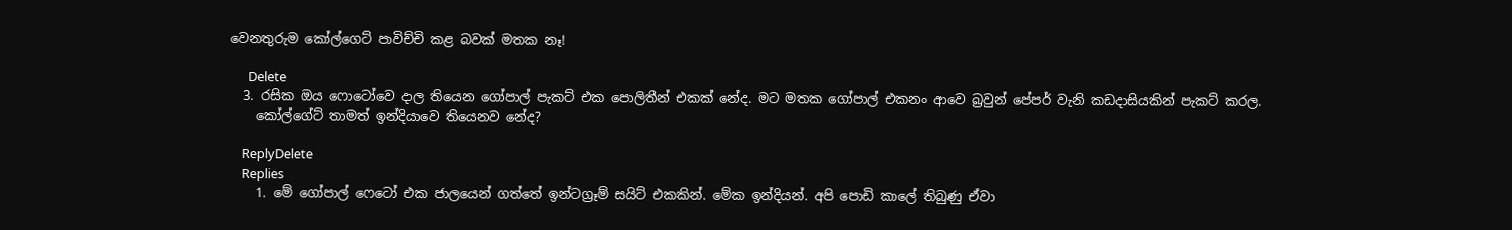වෙනතුරුම කෝල්ගෙට් පාවිච්චි කළ බවක් මතක නෑ!

      Delete
  3. රසික ඔය ෆොටෝවෙ දාල තියෙන ගෝපාල් පැකට් එක පොලිතීන් එකක් නේද. මට මතක ගෝපාල් එකනං ආවෙ බ්‍රවුන් පේපර් වැනි කඩදාසියකින් පැකට් කරල.
    කෝල්ගේට් තාමත් ඉන්දියාවෙ තියෙනව නේද?

    ReplyDelete
    Replies
    1. මේ ගෝපාල් ෆෙටෝ එක ජාලයෙන් ගත්තේ ඉන්ටග්‍රෑම් සයිට් එකකින්. මේක ඉන්දියන්. අපි පොඩි කාලේ තිබුණු ඒවා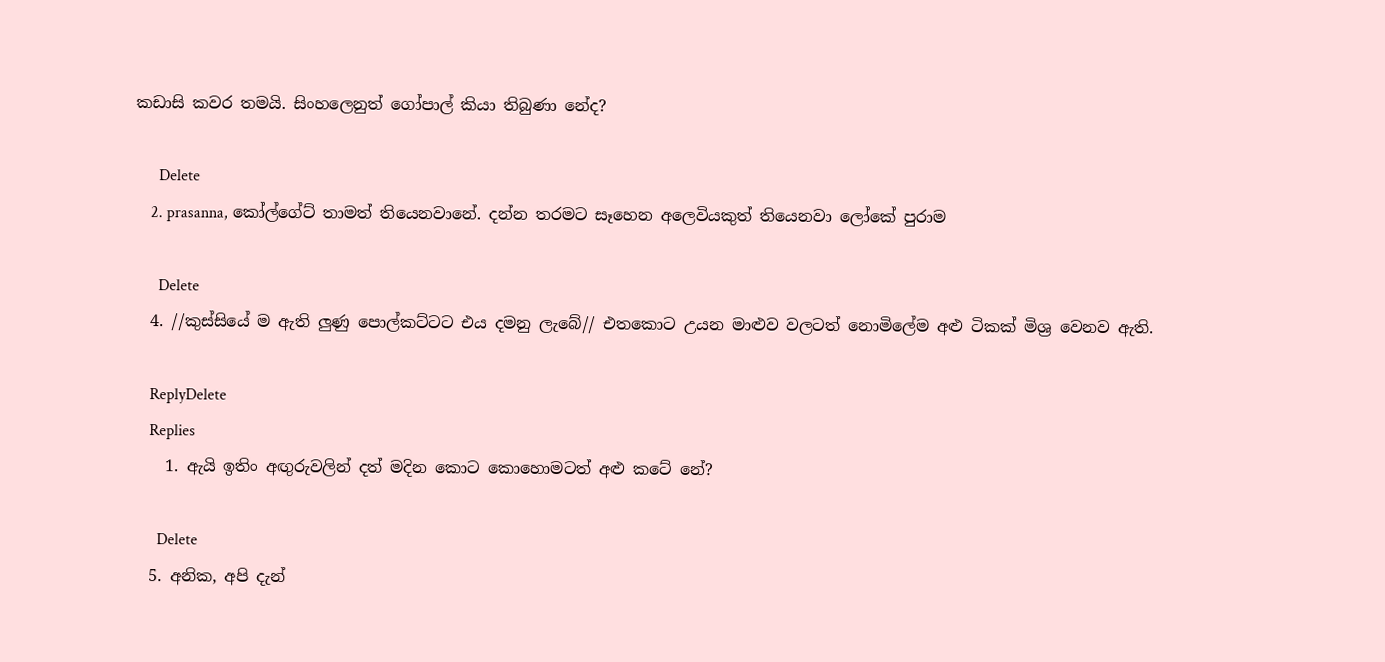කඩාසි කවර තමයි. සිංහලෙනුත් ගෝපාල් කියා තිබුණා නේද?

      Delete
    2. prasanna, කෝල්ගේට් තාමත් තියෙනවානේ. දන්න තරමට සෑහෙන අලෙවියකුත් තියෙනවා ලෝකේ පුරාම

      Delete
  4. //කුස්සියේ ම ඇති ලුණු පොල්කට්ටට එය දමනු ලැබේ// එතකොට උයන මාළුව වලටත් නොමිලේම අළු ටිකක් මිශ්‍ර වෙනව ඇති.

    ReplyDelete
    Replies
    1. ඇයි ඉතිං අඟුරුවලින් දත් මදින කොට කොහොමටත් අළු කටේ නේ?

      Delete
  5. අනික, අපි දැන්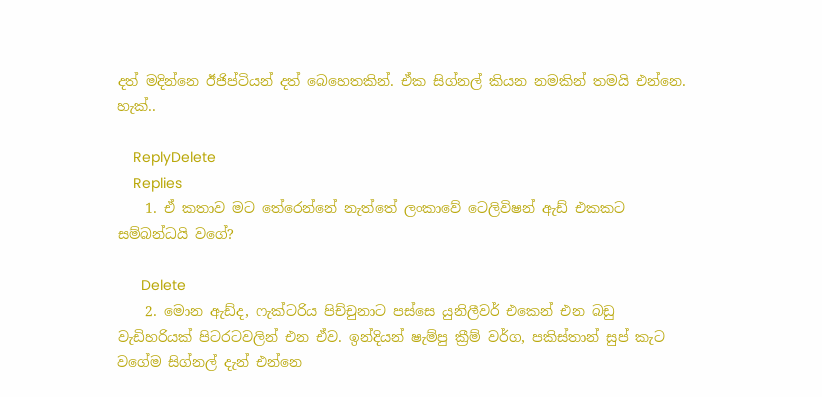දත් මදින්නෙ ඊජිප්ටියන් දත් බෙහෙතකින්. ඒක සිග්නල් කියන නමකින් තමයි එන්නෙ. හැක්..

    ReplyDelete
    Replies
    1. ඒ කතාව මට තේරෙන්නේ නැත්තේ ලංකාවේ ටෙලිවිෂන් ඇඩ් එකකට සම්බන්ධයි වගේ?

      Delete
    2. මොන ඇඩ්ද, ෆැක්ටරිය පිච්චුනාට පස්සෙ යුනිලීවර් එකෙන් එන බඩු වැඩිහරියක් පිටරටවලින් එන ඒව. ඉන්දියන් ෂැම්පු ක්‍රීම් වර්ග, පකිස්තාන් සුප් කැට වගේම සිග්නල් දැන් එන්නෙ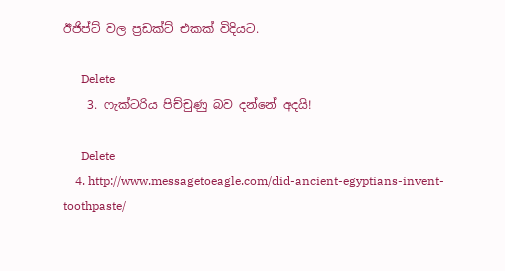ඊජිප්ට් වල ප්‍රඩක්ට් එකක් විදියට.

      Delete
    3. ෆැක්ටරිය පිච්චුණු බව දන්නේ අදයි!

      Delete
    4. http://www.messagetoeagle.com/did-ancient-egyptians-invent-toothpaste/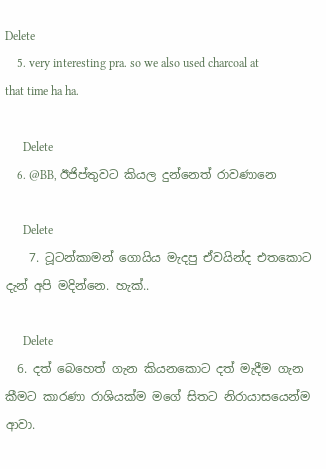Delete
    5. very interesting pra. so we also used charcoal at that time ha ha.

      Delete
    6. @BB, ඊජිප්තුවට කියල දුන්නෙත් රාවණානෙ

      Delete
    7. ටූටන්කාමන් ගොයිය මැදපු ඒවයින්ද එතකොට දැන් අපි මදින්නෙ. හැක්..

      Delete
  6. දත් බෙහෙත් ගැන කියනකොට දත් මැදීම ගැන කීමට කාරණා රාශියක්ම මගේ සිතට නිරායාසයෙන්ම ආවා.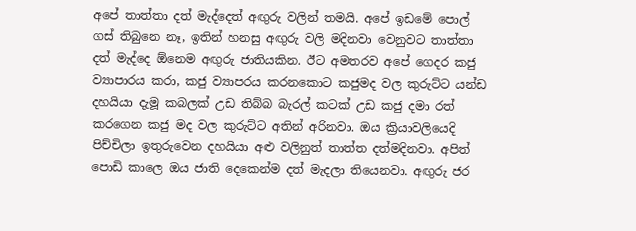අපේ තාත්තා දත් මැද්දෙත් අඟුරු වලින් තමයි. අපේ ඉඩමේ පොල් ගස් තිබුනෙ නෑ, ඉතින් හනසු අඟුරු වලි මදිනවා වෙනුවට තාත්තා දත් මැද්දෙ ඕනෙම අඟුරු ජාතියකින. ඊට අමතරව අපේ ගෙදර කජු ව්‍යාපාරය කරා, කජු ව්‍යාපරය කරනකොට කජුමද වල කුරුට්ට යන්ඩ දහයියා දැමූ කබලක් උඩ තිබ්බ බැරල් කටක් උඩ කජු දමා රත් කරගෙන කජු මද වල කුරුට්ට අතින් අරිනවා. ඔය ක්‍රියාවලියෙදි පිච්චිලා ඉතුරුවෙන දහයියා අළු වලිනුත් තාත්ත දත්මදිනවා. අපිත් පොඩි කාලෙ ඔය ජාති දෙකෙන්ම දත් මැදලා තියෙනවා. අඟුරු ජර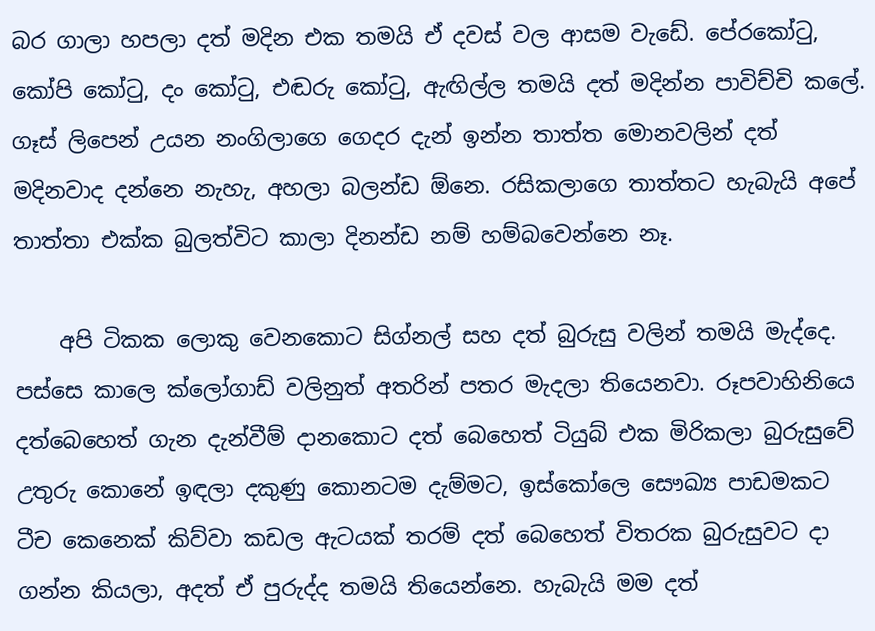බර ගාලා හපලා දත් මදින එක තමයි ඒ දවස් වල ආසම වැඩේ. පේරකෝ‍ටු, කෝපි කෝ‍ටු, දං කෝ‍ටු, එඬරු කෝ‍ටු, ඇඟිල්ල තමයි දත් මදින්න පාවිච්චි කලේ. ගෑස් ලිපෙන් උයන නංගිලාගෙ ගෙදර දැන් ඉන්න තාත්ත මොනවලින් දත් මදිනවාද දන්නෙ නැහැ, අහලා බලන්ඩ ඕනෙ. රසිකලාගෙ තාත්තට හැබැයි අපේ තාත්තා එක්ක බුලත්විට කාලා දිනන්ඩ නම් හම්බවෙන්නෙ නෑ.

    අපි ටිකක ලොකු වෙනකොට සිග්නල් සහ දත් බුරුසු වලින් තමයි මැද්දෙ. පස්සෙ කාලෙ ක්ලෝගාඩ් වලිනුත් අතරින් පතර මැදලා තියෙනවා. රූපවාහිනියෙ දත්බෙහෙත් ගැන දැන්වීම් දානකොට දත් බෙහෙත් ටියුබ් එක මිරිකලා බුරුසුවේ උතුරු කොනේ ඉඳලා දකුණු කොනටම දැම්මට, ඉස්කෝලෙ සෞඛ්‍ය පාඩමකට ටීච කෙනෙක් කිව්වා කඩල ඇටයක් තරම් දත් බෙහෙත් විතරක බුරුසුවට දා ගන්න කියලා, අදත් ඒ පුරුද්ද තමයි තියෙන්නෙ. හැබැයි මම දත්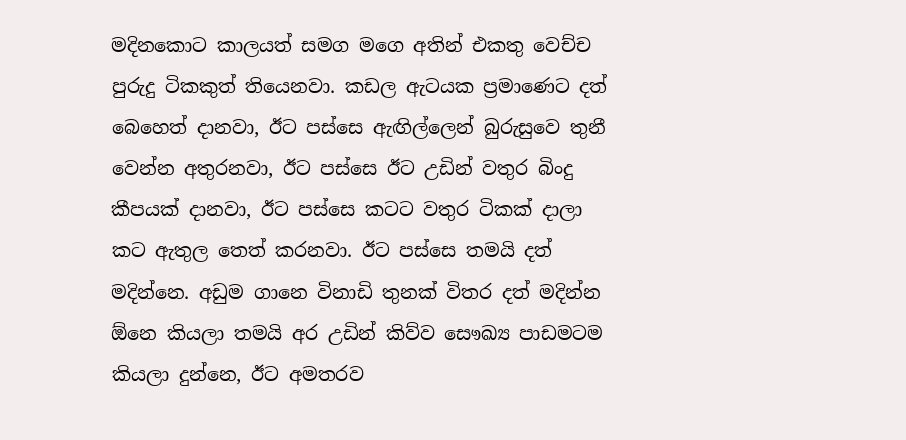මදිනකොට කාලයත් සමග මගෙ අතින් එකතු වෙච්ච පුරුදු ටිකකුත් තියෙනවා. කඩල ඇටයක ප්‍රමාණෙට දත් බෙහෙත් දානවා, ඊට පස්සෙ ඇඟිල්ලෙන් බුරුසුවෙ තුනී වෙන්න අතුරනවා, ඊට පස්සෙ ඊට උඩින් වතුර බිංදු කීපයක් දානවා, ඊට පස්සෙ කටට වතුර ටිකක් දාලා කට ඇතුල තෙත් කරනවා. ඊට පස්සෙ තමයි දත් මදින්නෙ. අඩුම ගානෙ විනාඩි තුනක් විතර දත් මදින්න ඕනෙ කියලා තමයි අර උඩින් කිව්ව සෞඛ්‍ය පාඩමටම කියලා දුන්නෙ, ඊට අමතරව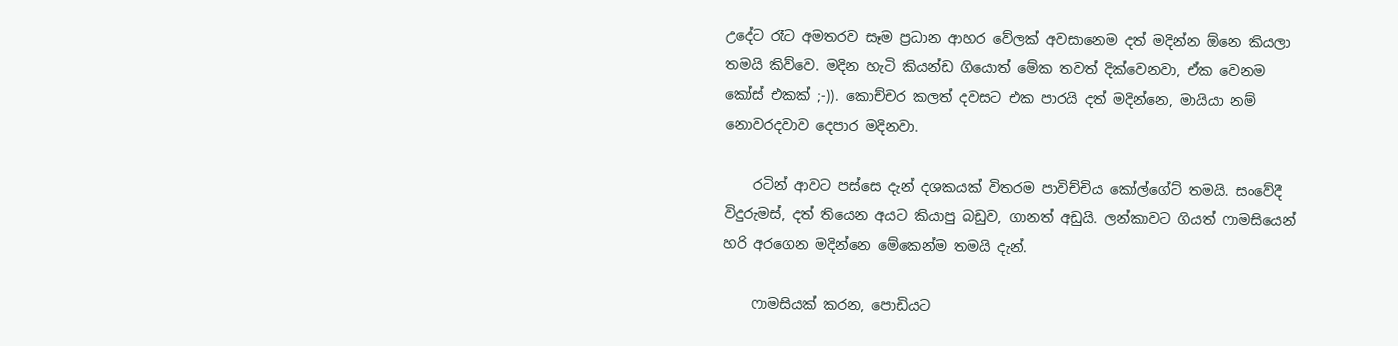උදේට රෑට අමතරව සෑම ප්‍රධාන ආහර වේලක් අවසානෙම දත් මදින්න ඕනෙ කියලා තමයි කිව්වෙ. මදින හැටි කියන්ඩ ගියොත් මේක තවත් දික්වෙනවා, ඒක වෙනම කෝස් එකක් ;-)). කොච්චර කලත් දවසට එක පාරයි දත් මදින්නෙ, මායියා නම් නොවරදවාව දෙපාර මදිනවා.

    රටින් ආවට පස්සෙ දැන් දශකයක් විතරම පාවිච්චිය කෝල්ගේට් තමයි. සංවේදී විදුරුමස්, දත් තියෙන අයට කියාපු බඩුව, ගානත් අඩුයි. ලන්කාවට ගියත් ෆාමසියෙන් හරි අරගෙන මදින්නෙ මේකෙන්ම තමයි දැන්.

    ෆාමසියක් කරන, පොඩියට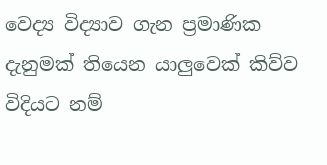වෙද්‍ය විද්‍යාව ගැන ප්‍රමාණික දැනුමක් තියෙන යාලුවෙක් කිව්ව විදියට නම්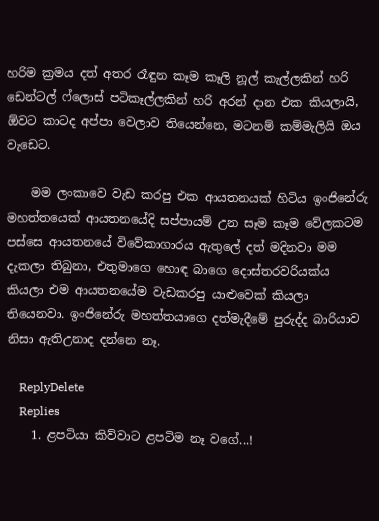හරිම ක්‍රමය දත් අතර රෑඳුන කෑම කෑලි නූල් කැල්ලකින් හරි ඩෙන්ටල් ෆ්ලොස් පටිකෑල්ලකින් හරි අරන් දාන එක කියලායි, ඕවට කාටද අප්පා වෙලාව තියෙන්නෙ, මටනම් කම්මැලියි ඔය වැඩෙට.

    මම ලංකාවෙ වැඩ කරපු එක ආයතනයක් හිටිය ඉංජිනේරු මහත්තයෙක් ආයතනයේදි සප්පායම් උන සෑම කෑම වේලකටම පස්සෙ ආයතනයේ විවේකාගාරය ඇතුලේ දත් මදිනවා මම දැකලා තිබුනා, එතුමාගෙ හොඳ බාගෙ දොස්තරවරියක්ය කියලා එම ආයතනයේම වැඩකරපු යාළුවෙක් කියලා තියෙනවා. ඉංජිනේරු මහත්තයාගෙ දත්මැදීමේ පුරුද්ද බාරියාව නිසා ඇතිඋනාද දන්නෙ නෑ.

    ReplyDelete
    Replies
    1. ළපටියා කිව්වාට ළපටිම නෑ වගේ...!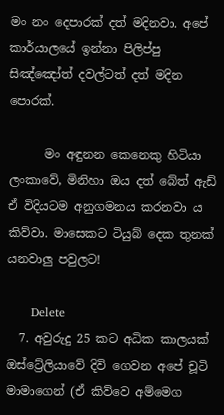මං නං දෙපාරක් දත් මදිනවා. අපේ කාර්යාලයේ ඉන්නා පිලිප්පු සිඤ්ඤෝත් දවල්ටත් දත් මදින පොරක්.

      මං අඳුනන කෙනෙකු හිටියා ලංකාවේ, මිනිහා ඔය දත් බේත් ඇඩ් ඒ විදියටම අනුගමනය කරනවා ය කිව්වා. මාසෙකට ටියුබ් දෙක තුනක් යනවාලු පවුලට!

      Delete
  7. අවුරුදු 25 කට අධික කාලයක් ඔස්ට්‍රේලියාවේ දිවි ගෙවන අපේ චූටි මාමාගෙන් (ඒ කිව්වෙ අම්මෙග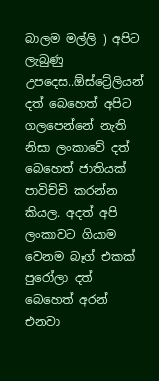බාලම මල්ලි ) අපිට ලැබුණු උපදෙස..ඕස්ට්‍රේලියන් දත් බෙහෙත් අපිට ගලපෙන්නේ නැති නිසා ලංකාවේ දත් බෙහෙත් ජාතියක් පාවිච්චි කරන්න කියල. අදත් අපි ලංකාවට ගියාම වෙනම බෑග් එකක් පුරෝලා දත් බෙහෙත් අරන් එනවා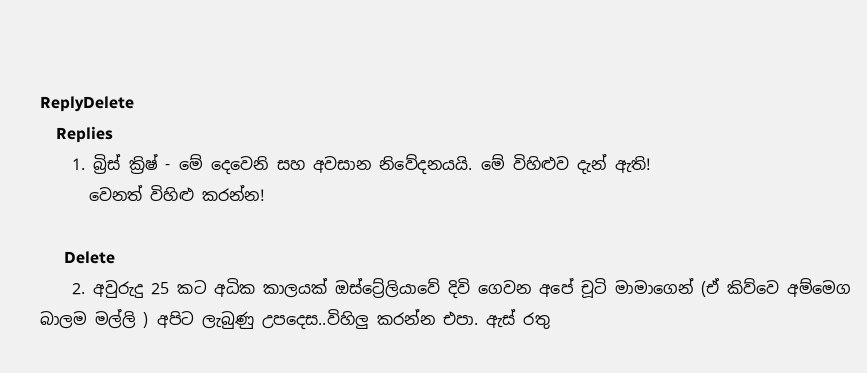ReplyDelete
    Replies
    1. බ්‍රිස් ක්‍රිෂ් - මේ දෙවෙනි සහ අවසාන නිවේදනයයි. මේ විහිළුව දැන් ඇති!
      වෙනත් විහිළු කරන්න!

      Delete
    2. අවුරුදු 25 කට අධික කාලයක් ඔස්ට්‍රේලියාවේ දිවි ගෙවන අපේ චූටි මාමාගෙන් (ඒ කිව්වෙ අම්මෙග බාලම මල්ලි ) අපිට ලැබුණු උපදෙස..විහිලු කරන්න එපා. ඇස් රතු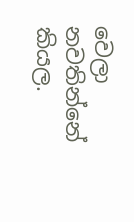වෙලා නවතින්නේ කියල.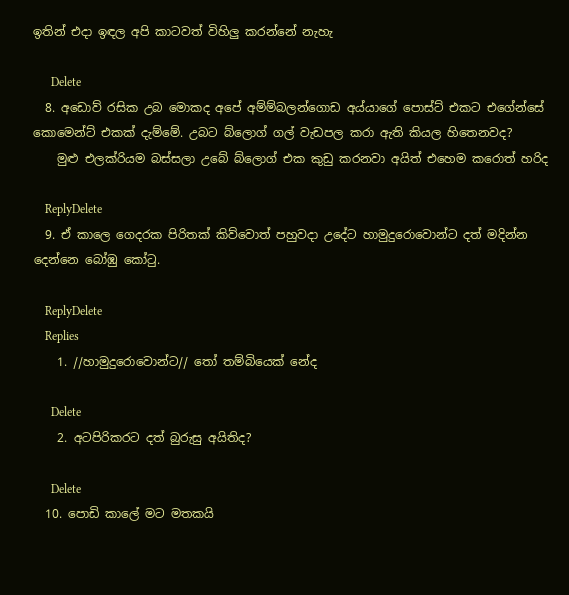ඉතින් එදා ඉඳල අපි කාටවත් විහිලු කරන්නේ නැහැ

      Delete
  8. අඩොව් රසික උබ මොකද අපේ අම්ම්බලන්ගොඩ අය්යාගේ පොස්ට් එකට එගේන්සේ කොමෙන්ට් එකක් දැම්මේ. උබට බ්ලොග් ගල් වැඩපල කරා ඇති කියල හිතෙනවද?
    මුළු එලක්රියම බස්සලා උබේ බ්ලොග් එක කුඩු කරනවා අයිත් එහෙම කරොත් හරිද

    ReplyDelete
  9. ඒ කාලෙ ගෙදරක පිරිතක් කිව්වොත් පහුවදා උදේට හාමුදුරොවොන්ට දත් මදින්න දෙන්නෙ බෝඹු කෝටු.

    ReplyDelete
    Replies
    1. //හාමුදුරොවොන්ට// තෝ තම්බියෙක් නේද

      Delete
    2. අටපිරිකරට දත් බුරුසු අයිතිද?

      Delete
  10. පොඩි කාලේ මට මතකයි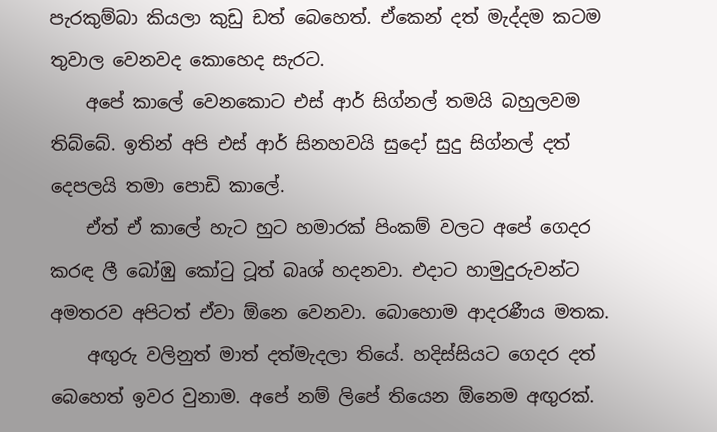පැරකුම්බා කියලා කුඩු ඩත් බෙහෙත්. ඒකෙන් දත් මැද්දම කටම තුවාල වෙනවද කොහෙද සැරට.
    අපේ කාලේ වෙනකොට එස් ආර් සිග්නල් තමයි බහුලවම තිබ්බේ. ඉතින් අපි එස් ආර් සිනහවයි සුදෝ සුදු සිග්නල් දත් දෙපලයි තමා පොඩි කාලේ.
    ඒත් ඒ කාලේ හැට හුට හමාරක් පිංකම් වලට අපේ ගෙදර කරඳ ලී බෝඹු කෝටු ටූත් බෘශ් හදනවා. එදාට හාමුදුරුවන්ට අමතරව අපිටත් ඒවා ඕනෙ වෙනවා. බොහොම ආදරණීය මතක.
    අඟුරු වලිනුත් මාත් දත්මැදලා තියේ. හදිස්සියට ගෙදර දත් බෙහෙත් ඉවර වුනාම. අපේ නම් ලිපේ තියෙන ඕනෙම අඟුරක්.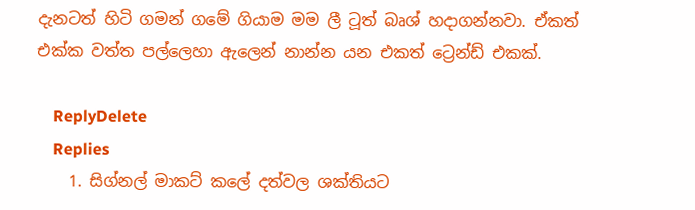දැනටත් හිටි ගමන් ගමේ ගියාම මම ලී ටූත් බෘශ් හදාගන්නවා. ඒකත් එක්ක වත්ත පල්ලෙහා ඇලෙන් නාන්න යන එකත් ට්‍රෙන්ඩ් එකක්.

    ReplyDelete
    Replies
    1. සිග්නල් මාකට් කලේ දත්වල ශක්තියට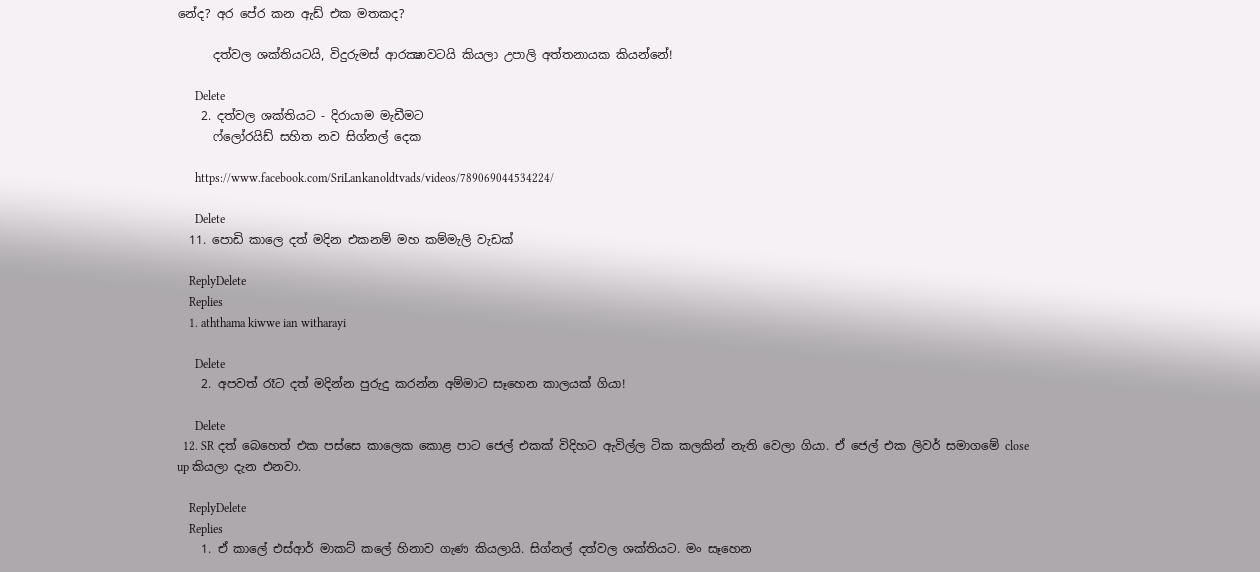නේද? අර පේර කන ඇඩ් එක මතකද?

      දත්වල ශක්තියටයි, විදුරුමස් ආරක්‍ෂාවටයි කියලා උපාලි අත්තනායක කියන්නේ!

      Delete
    2. දත්වල ශක්තියට - දිරායාම මැඩීමට
      ෆ්ලෝරයිඩ් සහිත නව සිග්නල් දෙක

      https://www.facebook.com/SriLankanoldtvads/videos/789069044534224/

      Delete
  11. පොඩි කාලෙ දත් මදින එකනම් මහ කම්මැලි වැඩක්

    ReplyDelete
    Replies
    1. aththama kiwwe ian witharayi

      Delete
    2. අපවත් රෑට දත් මදින්න පුරුදු කරන්න අම්මාට සෑහෙන කාලයක් ගියා!

      Delete
  12. SR දත් බෙහෙත් එක පස්සෙ කාලෙක කොළ පාට ජෙල් එකක් විදිහට ඇවිල්ල ටික කලකින් නැති වෙලා ගියා. ඒ ජෙල් එක ලිවර් සමාගමේ close up කියලා දැන එනවා.

    ReplyDelete
    Replies
    1. ඒ කාලේ එස්ආර් මාකට් කලේ හිනාව ගැණ කියලායි. සිග්නල් දත්වල ශක්තියට. මං සෑහෙන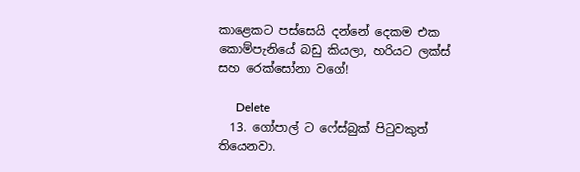කාළෙකට පස්සෙයි දන්නේ දෙකම එක කොම්පැනියේ බඩු කියලා, හරියට ලක්ස් සහ රෙක්සෝනා වගේ!

      Delete
  13. ගෝපාල් ට ෆේස්බුක් පිටුවකුත් තියෙනවා.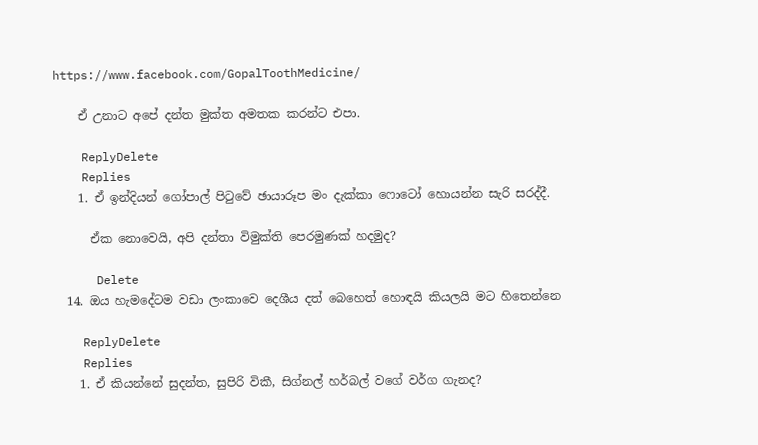https://www.facebook.com/GopalToothMedicine/

    ඒ උනාට අපේ දන්ත මුක්ත අමතක කරන්ට එපා.

    ReplyDelete
    Replies
    1. ඒ ඉන්දියන් ගෝපාල් පිටුවේ ඡායාරූප මං දැක්කා ෆොටෝ හොයන්න සැරි සරද්දී.

      ඒක නොවෙයි, අපි දන්තා විමුක්ති පෙරමුණක් හදමුද?

      Delete
  14. ඔය හැමදේටම වඩා ලංකාවෙ දෙශීය දත් බෙහෙත් හොඳයි කියලයි මට හිතෙන්නෙ

    ReplyDelete
    Replies
    1. ඒ කියන්නේ සුදන්ත, සුපිරි විකී, සිග්නල් හර්බල් වගේ වර්ග ගැනද?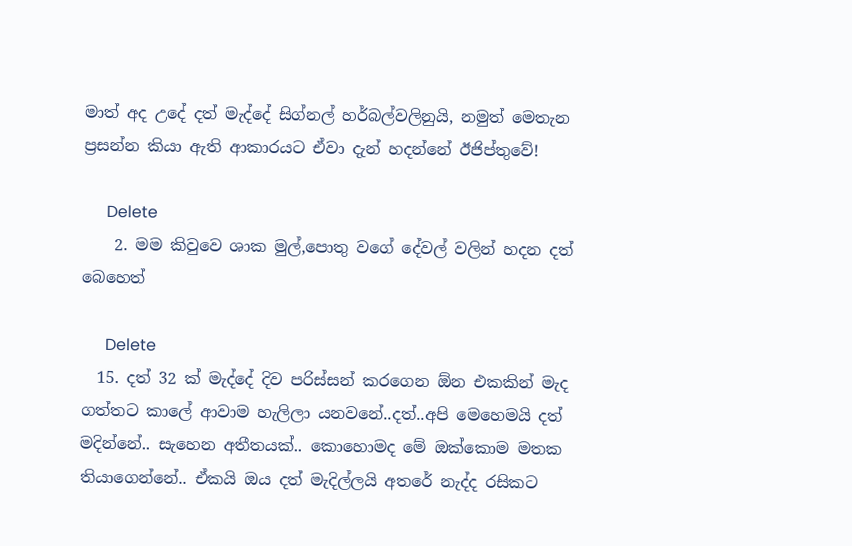මාත් අද උදේ දත් මැද්දේ සිග්නල් හර්බල්වලිනුයි, නමුත් මෙතැන ප්‍රසන්න කියා ඇති ආකාරයට ඒවා දැන් හදන්නේ ඊජිප්තුවේ!

      Delete
    2. මම කිවුවෙ ශාක මුල්,පොතු වගේ දේවල් වලින් හදන දත් බෙහෙත්

      Delete
  15. දත් 32 ක් මැද්දේ දිව පරිස්සන් කරගෙන ඕන එකකින් මැද ගත්තට කාලේ ආවාම හැලිලා යනවනේ..දත්..අපි මෙහෙමයි දත් මදින්නේ.. සැහෙන අතීතයක්.. කොහොමද මේ ඔක්කොම මතක තියාගෙන්නේ.. ඒකයි ඔය දත් මැදිල්ලයි අතරේ නැද්ද රසිකට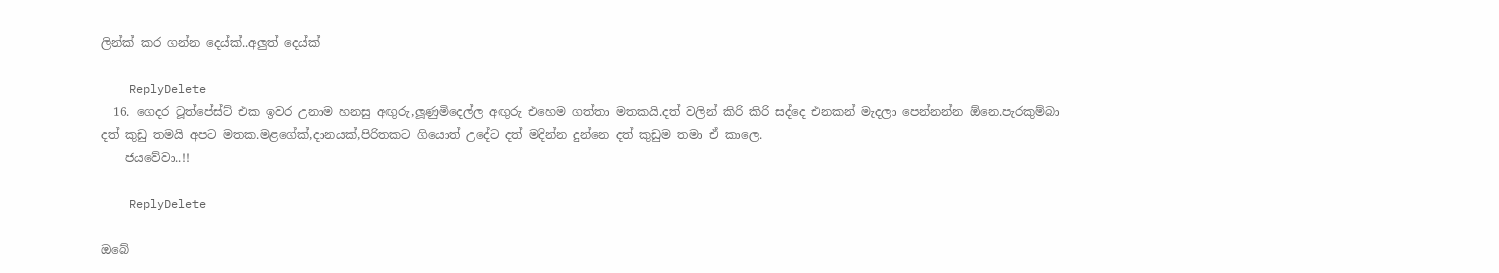ලින්ක් කර ගන්න දෙය්ක්..අලුත් දෙය්ක්

    ReplyDelete
  16. ගෙදර ටූත්පේස්ට් එක ඉවර උනාම හනසු අඟුරු,ලූණුමිදෙල්ල අඟුරු එහෙම ගත්තා මතකයි.දත් වලින් කිරි කිරි සද්දෙ එනකන් මැදලා පෙන්නන්න ඕනෙ.පැරකුම්බා දත් කුඩු තමයි අපට මතක.මළගේක්,දානයක්,පිරිතකට ගියොත් උදේට දත් මදින්න දුන්නෙ දත් කුඩුම තමා ඒ කාලෙ.
    ජයවේවා..!!

    ReplyDelete

ඔබේ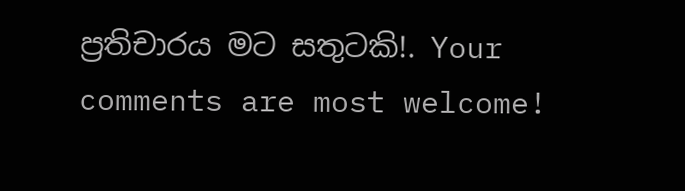ප්‍රතිචාරය මට සතුටකි!. Your comments are most welcome!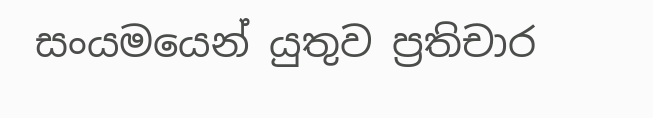සංයමයෙන් යුතුව ප්‍රතිචාර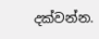දක්වන්න.